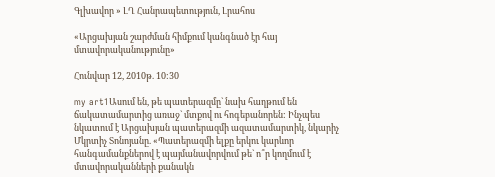Գլխավոր » ԼՂ Հանրապետություն, Լրահոս

«Արցախյան շարժման հիմքում կանգնած էր հայ մտավորականությունը»

Հունվար 12, 2010թ. 10:30

my art1Ասում են, թե պատերազմը` նախ հաղթում են ճակատամարտից առաջ` մտքով ու հոգեբանորեն: Ինչպես նկատում է Արցախյան պատերազմի ազատամարտիկ, նկարիչ Մկրտիչ Տոնոյանը. «Պատերազմի ելքը երկու կարևոր հանգամանքներով է պայմանավորվում թե` ո՞ր կողմում է մտավորականների քանակն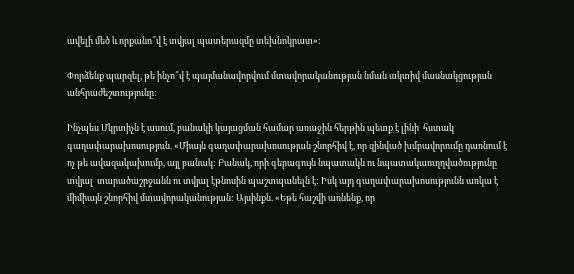ավելի մեծ և որքանո՞վ է տվյալ պատերազմը տեխնոկրատ»:

Փորձենք պարզել, թե ինչո՞վ է պայմանավորվում մտավորականության նման ակտիվ մասնակցության անհրաժեշտությունը:

Ինչպես Մկրտիչն է ասում, բանակի կայացման համար առաջին հերթին պետք է լինի  հստակ գաղափարախոսություն. «Միայն գաղափարախոսության շնորհիվ է, որ զինված խմբավորումը դառնում է ոչ թե ավազակախումբ, այլ բանակ: Բանակ, որի գերագույն նպատակն ու նպատակաուղղվածությունը տվյալ  տարածաշրջանն ու տվյալ էթնոսին պաշտպանելն է: Իսկ այդ գաղափարախոսությունն առկա է միմիայն շնորհիվ մտավորականության: Այսինքն. «Եթե հաշվի առնենք, որ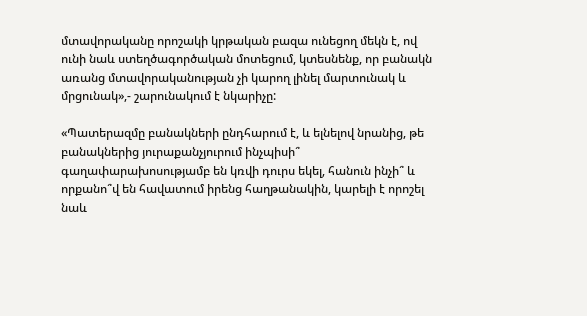մտավորականը որոշակի կրթական բազա ունեցող մեկն է, ով ունի նաև ստեղծագործական մոտեցում, կտեսնենք, որ բանակն առանց մտավորականության չի կարող լինել մարտունակ և մրցունակ»,- շարունակում է նկարիչը:

«Պատերազմը բանակների ընդհարում է, և ելնելով նրանից, թե բանակներից յուրաքանչյուրում ինչպիսի՞ գաղափարախոսությամբ են կռվի դուրս եկել, հանուն ինչի՞ և որքանո՞վ են հավատում իրենց հաղթանակին, կարելի է որոշել նաև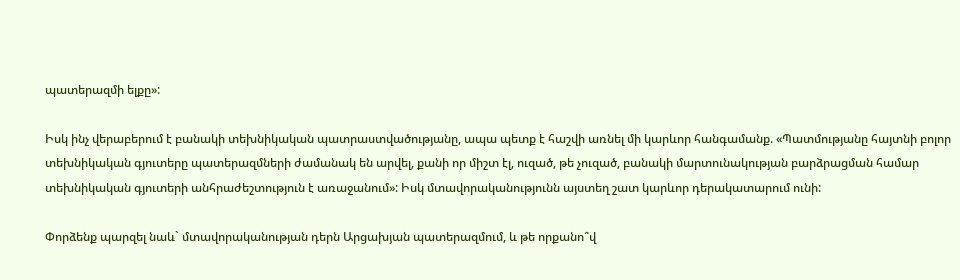պատերազմի ելքը»:

Իսկ ինչ վերաբերում է բանակի տեխնիկական պատրաստվածությանը, ապա պետք է հաշվի առնել մի կարևոր հանգամանք. «Պատմությանը հայտնի բոլոր տեխնիկական գյուտերը պատերազմների ժամանակ են արվել, քանի որ միշտ էլ, ուզած, թե չուզած, բանակի մարտունակության բարձրացման համար տեխնիկական գյուտերի անհրաժեշտություն է առաջանում»: Իսկ մտավորականությունն այստեղ շատ կարևոր դերակատարում ունի:

Փորձենք պարզել նաև` մտավորականության դերն Արցախյան պատերազմում, և թե որքանո՞վ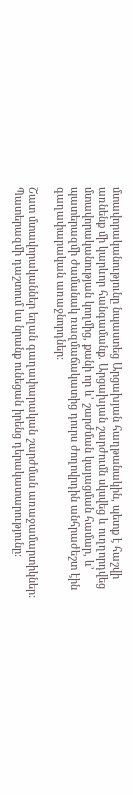մտավորականությունը նպաստեց Արցախյան հաղթանակին, պետք է հաշվի առնենք մի կարևոր հանգամանք. Արցախյան շարժումն սկսվեց և ուղղորդվեց մտավորականության կողմից, քանի որ և’ շարժման կայացման համար, և’ պատերազմի ժամանակ ռազմաճակատից դուրս ժողովրդին անհրաժեշտ էին գաղափարական առաջնորդներ:

Շատ մտավորականներ եղան գաղափարական շարժման առաջամարտիկներ: Պատերազմի դաշտում ևս նրանք ունեցան իրենց դերակատարությունը: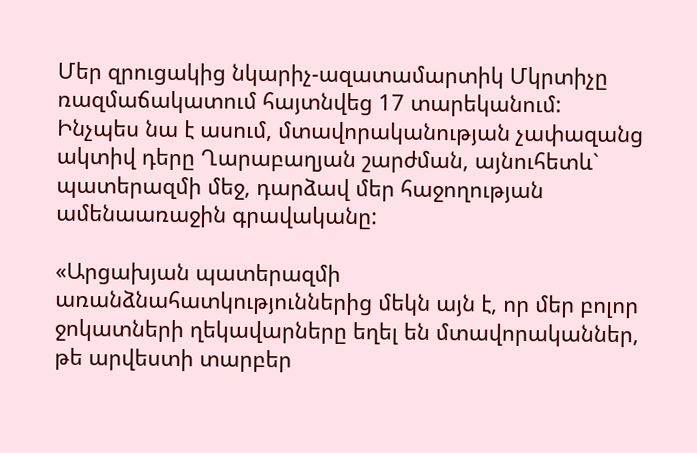Մեր զրուցակից նկարիչ-ազատամարտիկ Մկրտիչը ռազմաճակատում հայտնվեց 17 տարեկանում: Ինչպես նա է ասում, մտավորականության չափազանց ակտիվ դերը Ղարաբաղյան շարժման, այնուհետև` պատերազմի մեջ, դարձավ մեր հաջողության ամենաառաջին գրավականը:

«Արցախյան պատերազմի առանձնահատկություններից մեկն այն է, որ մեր բոլոր ջոկատների ղեկավարները եղել են մտավորականներ, թե արվեստի տարբեր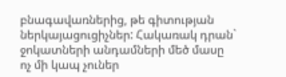բնագավառներից, թե գիտության ներկայացուցիչներ: Հակառակ դրան` ջոկատների անդամների մեծ մասը ոչ մի կապ չուներ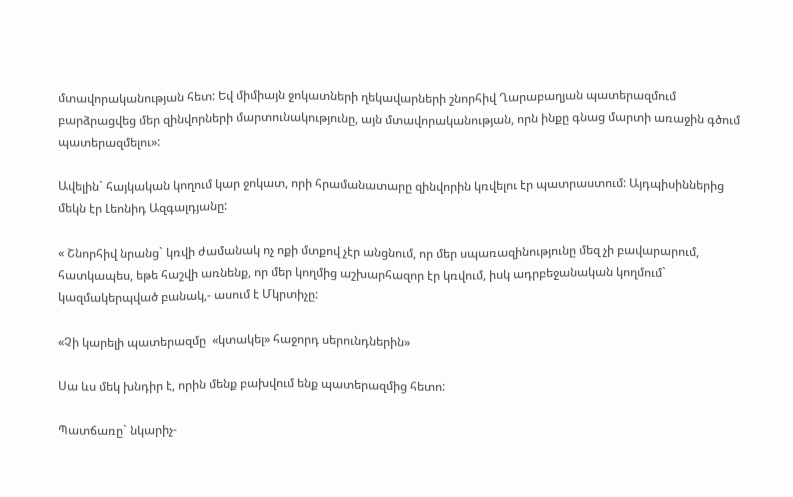մտավորականության հետ: Եվ միմիայն ջոկատների ղեկավարների շնորհիվ Ղարաբաղյան պատերազմում բարձրացվեց մեր զինվորների մարտունակությունը, այն մտավորականության, որն ինքը գնաց մարտի առաջին գծում պատերազմելու»:

Ավելին` հայկական կողում կար ջոկատ, որի հրամանատարը զինվորին կռվելու էր պատրաստում: Այդպիսիններից մեկն էր Լեոնիդ Ազգալդյանը:

« Շնորհիվ նրանց` կռվի ժամանակ ոչ ոքի մտքով չէր անցնում, որ մեր սպառազինությունը մեզ չի բավարարում, հատկապես, եթե հաշվի առնենք, որ մեր կողմից աշխարհազոր էր կռվում, իսկ ադրբեջանական կողմում` կազմակերպված բանակ,- ասում է Մկրտիչը:

«Չի կարելի պատերազմը  «կտակել» հաջորդ սերունդներին»

Սա ևս մեկ խնդիր է, որին մենք բախվում ենք պատերազմից հետո:

Պատճառը` նկարիչ-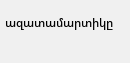ազատամարտիկը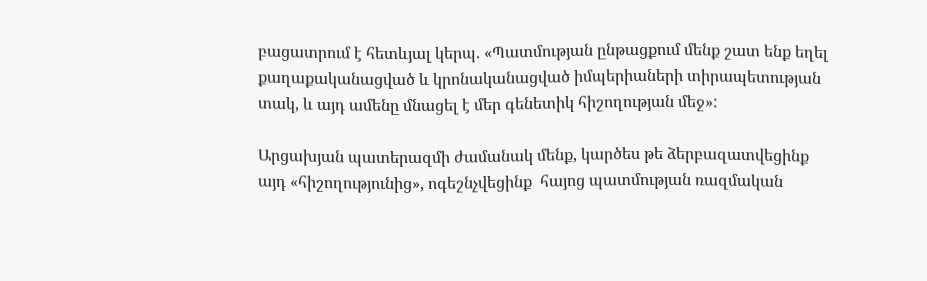բացատրում է հետևյալ կերպ. «Պատմության ընթացքում մենք շատ ենք եղել քաղաքականացված և կրոնականացված իմպերիաների տիրապետության տակ, և այդ ամենը մնացել է մեր գենետիկ հիշողության մեջ»:

Արցախյան պատերազմի ժամանակ մենք, կարծես թե ձերբազատվեցինք այդ «հիշողությունից», ոգեշնչվեցինք  հայոց պատմության ռազմական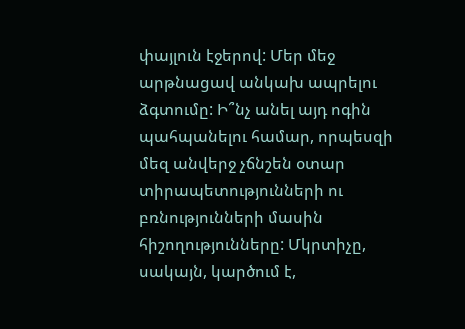փայլուն էջերով: Մեր մեջ արթնացավ անկախ ապրելու ձգտումը: Ի՞նչ անել այդ ոգին պահպանելու համար, որպեսզի մեզ անվերջ չճնշեն օտար տիրապետությունների ու բռնությունների մասին հիշողությունները: Մկրտիչը, սակայն, կարծում է,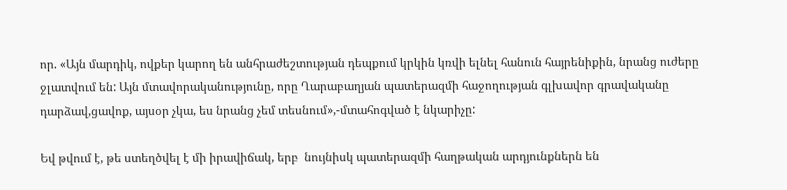որ. «Այն մարդիկ, ովքեր կարող են անհրաժեշտության դեպքում կրկին կռվի ելնել հանուն հայրենիքին, նրանց ուժերը ջլատվում են: Այն մտավորականությունը, որը Ղարաբաղյան պատերազմի հաջողության գլխավոր գրավականը դարձավ,ցավոք, այսօր չկա, ես նրանց չեմ տեսնում»,-մտահոգված է նկարիչը:

Եվ թվում է, թե ստեղծվել է մի իրավիճակ, երբ  նույնիսկ պատերազմի հաղթական արդյունքներն են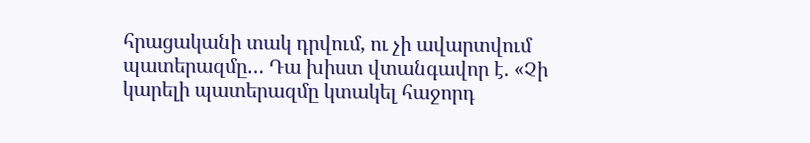հրացականի տակ դրվում, ու չի ավարտվում պատերազմը… Դա խիստ վտանգավոր է. «Չի կարելի պատերազմը կտակել հաջորդ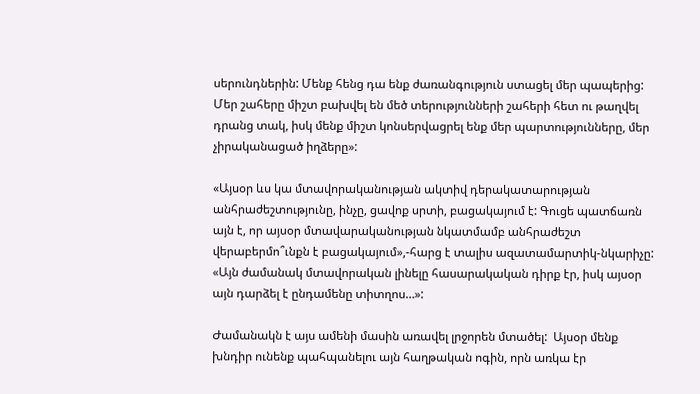սերունդներին: Մենք հենց դա ենք ժառանգություն ստացել մեր պապերից: Մեր շահերը միշտ բախվել են մեծ տերությունների շահերի հետ ու թաղվել դրանց տակ, իսկ մենք միշտ կոնսերվացրել ենք մեր պարտությունները, մեր չիրականացած իղձերը»:

«Այսօր ևս կա մտավորականության ակտիվ դերակատարության անհրաժեշտությունը, ինչը, ցավոք սրտի, բացակայում է: Գուցե պատճառն այն է, որ այսօր մտավարականության նկատմամբ անհրաժեշտ վերաբերմո՞ւնքն է բացակայում»,-հարց է տալիս ազատամարտիկ-նկարիչը: «Այն ժամանակ մտավորական լինելը հասարակական դիրք էր, իսկ այսօր այն դարձել է ընդամենը տիտղոս…»:

Ժամանակն է այս ամենի մասին առավել լրջորեն մտածել:  Այսօր մենք խնդիր ունենք պահպանելու այն հաղթական ոգին, որն առկա էր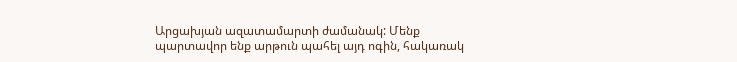Արցախյան ազատամարտի ժամանակ: Մենք պարտավոր ենք արթուն պահել այդ ոգին, հակառակ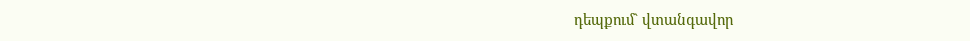դեպքում` վտանգավոր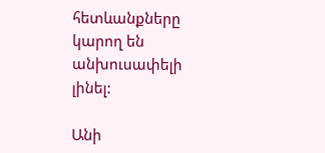հետևանքները կարող են անխուսափելի լինել:

Անի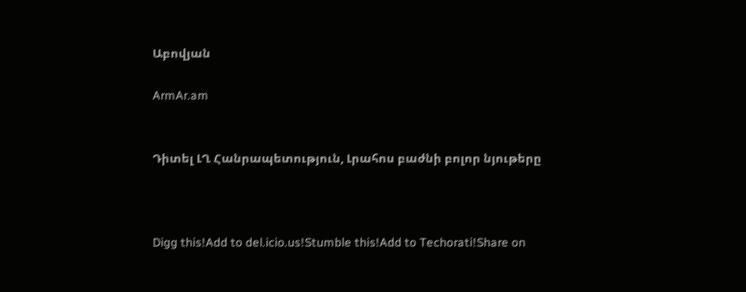Աբովյան

ArmAr.am


Դիտել ԼՂ Հանրապետություն, Լրահոս բաժնի բոլոր նյութերը



Digg this!Add to del.icio.us!Stumble this!Add to Techorati!Share on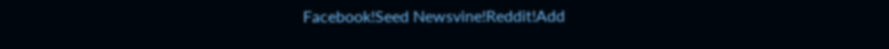Facebook!Seed Newsvine!Reddit!Add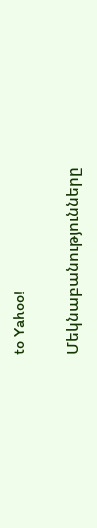to Yahoo!

Մեկնաբանությունները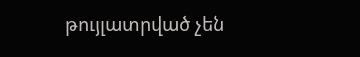թույլատրված չեն